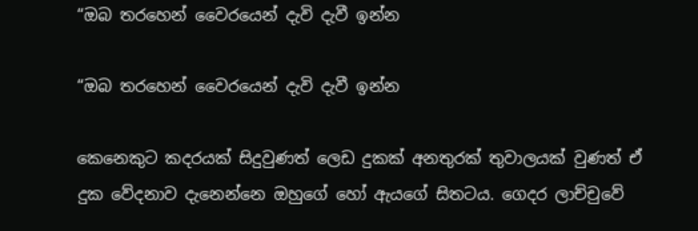“ඔබ තරහෙන් වෛරයෙන් දැවි දැවී ඉන්න

“ඔබ තරහෙන් වෛරයෙන් දැවි දැවී ඉන්න

කෙනෙකුට කදරයක් සිදුවුණත් ලෙඩ දුකක් අනතුරක් තුවාලයක් වුණත් ඒ දුක වේදනාව දැනෙන්නෙ ඔහුගේ හෝ ඇයගේ සිතටය. ගෙදර ලාච්චුවේ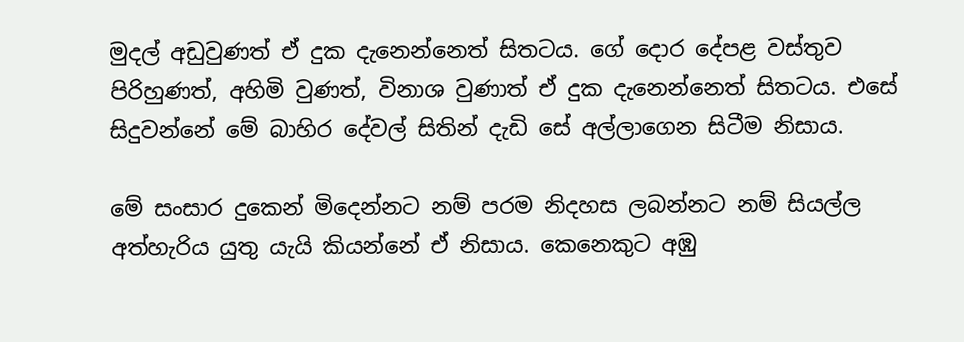මුදල් අඩුවුණත් ඒ දුක දැනෙන්නෙත් සිතටය. ගේ දොර දේපළ වස්තුව පිරිහුණත්, අහිමි වුණත්, විනාශ වුණාත් ඒ දුක දැනෙන්නෙත් සිතටය. එසේ සිදුවන්නේ මේ බාහිර දේවල් සිතින් දැඩි සේ අල්ලාගෙන සිටීම නිසාය.

මේ සංසාර දුකෙන් මිදෙන්නට නම් පරම නිදහස ලබන්නට නම් සියල්ල අත්හැරිය යුතු යැයි කියන්නේ ඒ නිසාය. කෙනෙකුට අඹු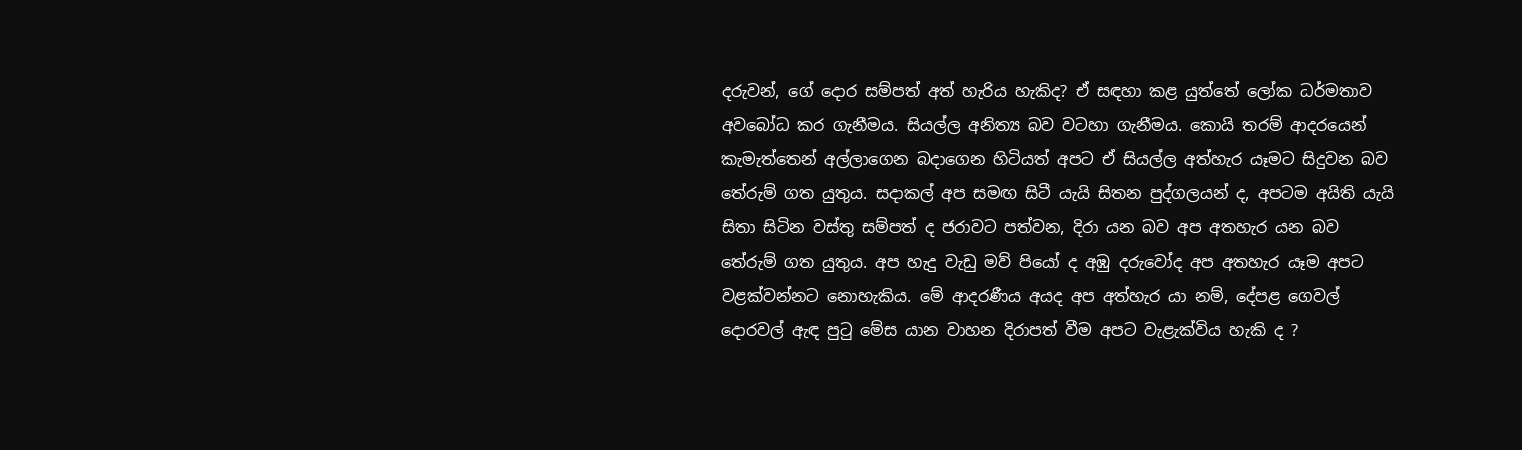දරුවන්, ගේ දොර සම්පත් අත් හැරිය හැකිද? ඒ සඳහා කළ යුත්තේ ලෝක ධර්මතාව අවබෝධ කර ගැනීමය. සියල්ල අනිත්‍ය බව වටහා ගැනීමය. කොයි තරම් ආදරයෙන් කැමැත්තෙන් අල්ලාගෙන බදාගෙන හිටියත් අපට ඒ සියල්ල අත්හැර යෑමට සිදුවන බව තේරුම් ගත යුතුය. සදාකල් අප සමඟ සිටී යැයි සිතන පුද්ගලයන් ද, අපටම අයිති යැයි සිතා සිටින වස්තු සම්පත් ද ජරාවට පත්වන, දිරා යන බව අප අතහැර යන බව තේරුම් ගත යුතුය. අප හැදු වැඩු මව් පියෝ ද අඹු දරුවෝද අප අතහැර යෑම අපට වළක්වන්නට නොහැකිය. මේ ආදරණීය අයද අප අත්හැර යා නම්, දේපළ ගෙවල් දොරවල් ඇඳ පුටු මේස යාන වාහන දිරාපත් වීම අපට වැළැක්විය හැකි ද ?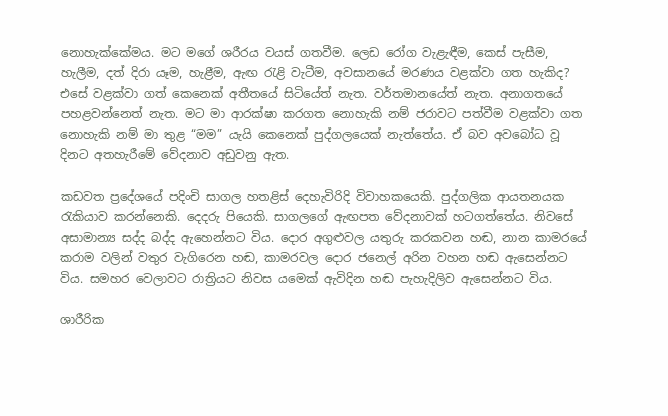නොහැක්කේමය. මට මගේ ශරීරය වයස් ගතවීම. ලෙඩ රෝග වැළැඳීම, කෙස් පැසීම, හැලීම, දත් දිරා යෑම, හැළීම, ඇඟ රැළි වැටීම, අවසානයේ මරණය වළක්වා ගත හැකිද? එසේ වළක්වා ගත් කෙනෙක් අතීතයේ සිටියේත් නැත. වර්තමානයේත් නැත. අනාගතයේ පහළවන්නෙත් නැත. මට මා ආරක්ෂා කරගත නොහැකි නම් ජරාවට පත්වීම වළක්වා ගත නොහැකි නම් මා තුළ “මම” යැයි කෙනෙක් පුද්ගලයෙක් නැත්තේය. ඒ බව අවබෝධ වූ දිනට අතහැරීමේ වේදනාව අඩුවනු ඇත.

කඩවත ප්‍රදේශයේ පදිංචි සාගල හතළිස් දෙහැවිරිදි විවාහකයෙකි. පුද්ගලික ආයතනයක රැකියාව කරන්නෙකි. දෙදරු පියෙකි. සාගලගේ ඇඟපත වේදනාවක් හටගත්තේය. නිවසේ අසාමාන්‍ය සද්ද බද්ද ඇහෙන්නට විය. දොර අගුළුවල යතුරු කරකවන හඬ, නාන කාමරයේ කරාම වලින් වතුර වැගිරෙන හඬ, කාමරවල දොර ජනෙල් අරින වහන හඬ ඇසෙන්නට විය. සමහර වෙලාවට රාත්‍රියට නිවස යමෙක් ඇවිදින හඬ පැහැදිලිව ඇසෙන්නට විය.

ශාරීරික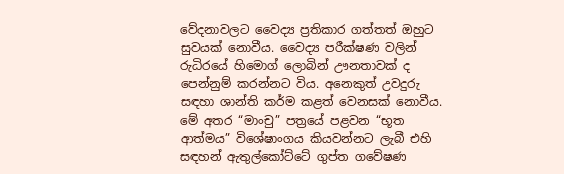වේදනාවලට වෛද්‍ය ප්‍රතිකාර ගත්තත් ඔහුට සුවයක් නොවීය. වෛද්‍ය පරීක්ෂණ වලින් රුධිරයේ හිමොග් ලොබින් ඌනතාවක් ද පෙන්නුම් කරන්නට විය. අනෙකුත් උවදුරු සඳහා ශාන්ති කර්ම කළත් වෙනසක් නොවීය. මේ අතර “මාංචු” පත්‍රයේ පළවන “භූත ආත්මය” විශේෂාංගය කියවන්නට ලැබී එහි සඳහන් ඇතුල්කෝට්ටේ ගුප්ත ගවේෂණ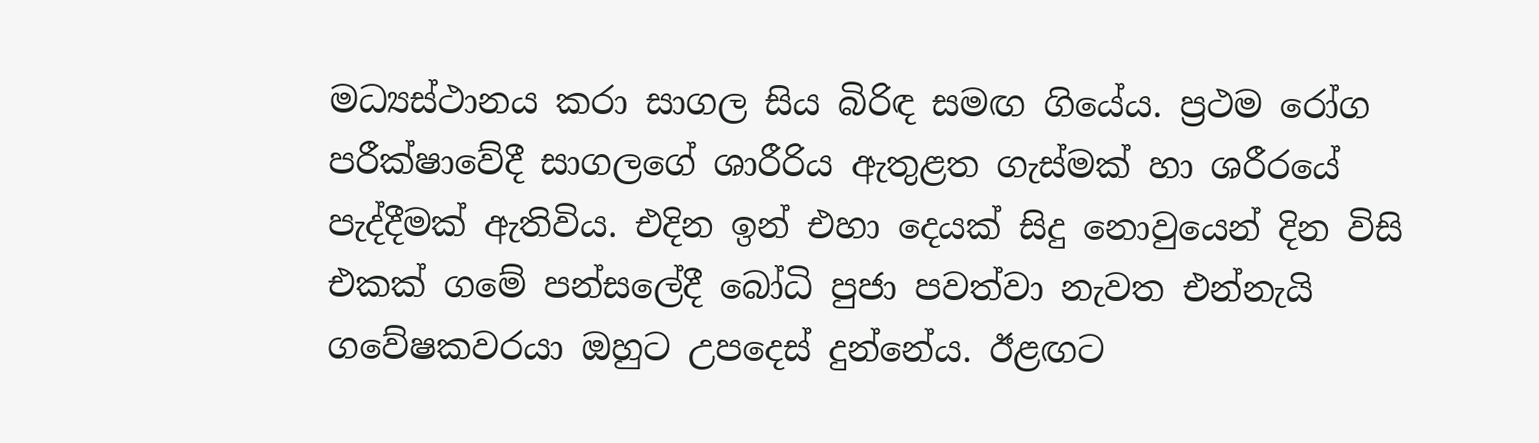මධ්‍යස්ථානය කරා සාගල සිය බිරිඳ සමඟ ගියේය. ප්‍රථම රෝග පරීක්ෂාවේදී සාගලගේ ශාරීරිය ඇතුළත ගැස්මක් හා ශරීරයේ පැද්දීමක් ඇතිවිය. එදින ඉන් එහා දෙයක් සිදු නොවුයෙන් දින විසි එකක් ගමේ පන්සලේදී බෝධි පුජා පවත්වා නැවත එන්නැයි ගවේෂකවරයා ඔහුට උපදෙස් දුන්නේය. ඊළඟට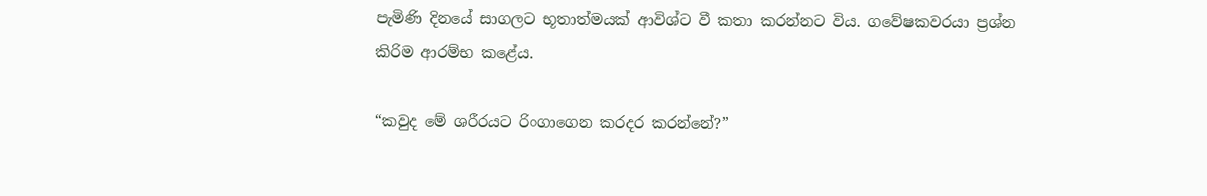පැමිණි දිනයේ සාගලට භූතාත්මයක් ආවිශ්ට වී කතා කරන්නට විය. ගවේෂකවරයා ප්‍රශ්න කිරිම ආරම්භ කළේය.

“කවුද මේ ශරීරයට රිංගාගෙන කරදර කරන්නේ?”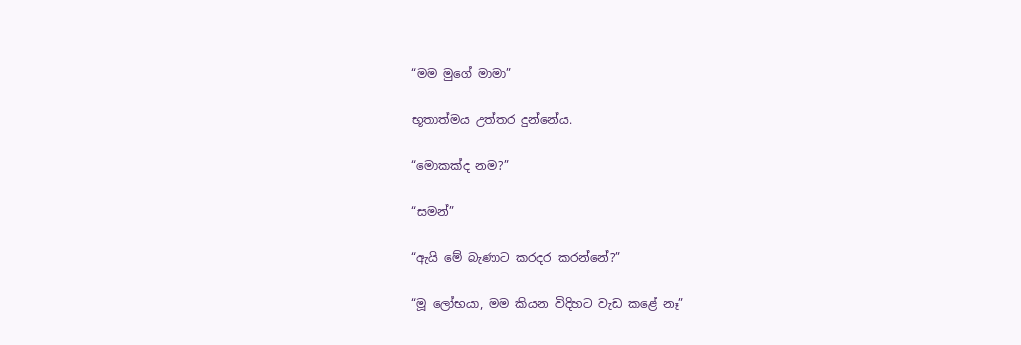“මම මුගේ මාමා”

භූතාත්මය උත්තර දුන්නේය.

“මොකක්ද නම?”

“සමන්”

“ඇයි මේ බැණාට කරදර කරන්නේ?”

“මූ ලෝභයා, මම කියන විදිහට වැඩ කළේ නෑ”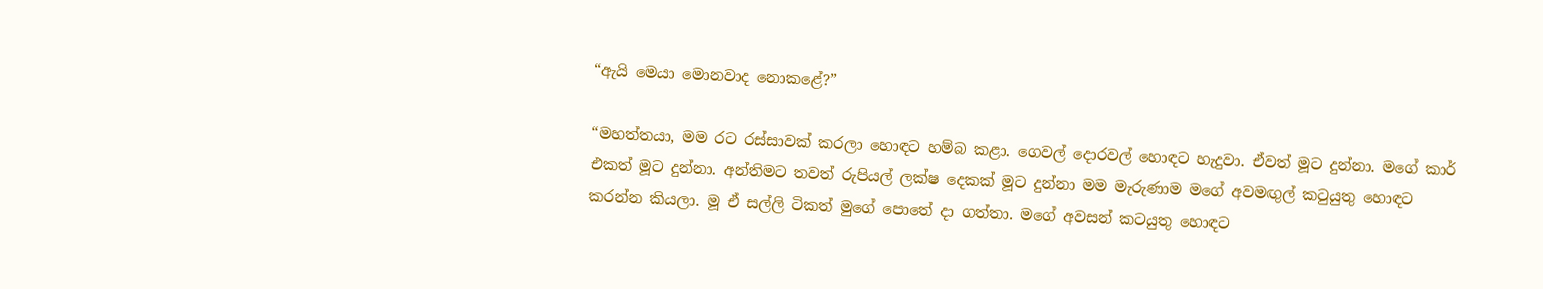“ඇයි මෙයා මොනවාද නොකළේ?”

“මහත්තයා, මම රට රස්සාවක් කරලා හොඳට හම්බ කළා. ගෙවල් දොරවල් හොඳට හැදුවා. ඒවත් මූට දුන්නා. මගේ කාර් එකත් මූට දුන්නා. අන්තිමට තවත් රුපියල් ලක්ෂ දෙකක් මූට දුන්නා මම මැරුණාම මගේ අවමඟුල් කටුයුතු හොඳට කරන්න කියලා. මූ ඒ සල්ලි ටිකත් මුගේ පොතේ දා ගත්තා. මගේ අවසන් කටයුතු හොඳට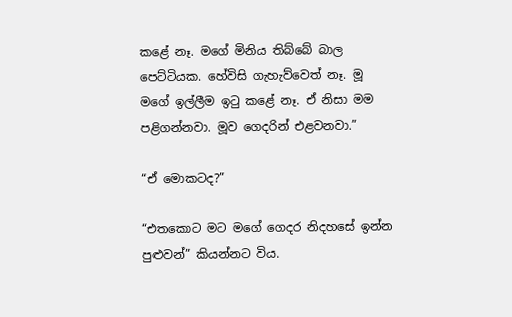කළේ නෑ. මගේ මිනිය තිබ්බේ බාල පෙට්ටියක. හේවිසි ගැහැව්වෙත් නෑ. මූ මගේ ඉල්ලීම ඉටු කළේ නෑ. ඒ නිසා මම පළිගන්නවා. මූව ගෙදරින් එළවනවා.”

“ඒ මොකටද?”

“එතකොට මට මගේ ගෙදර නිදහසේ ඉන්න පුළුවන්” කියන්නට විය.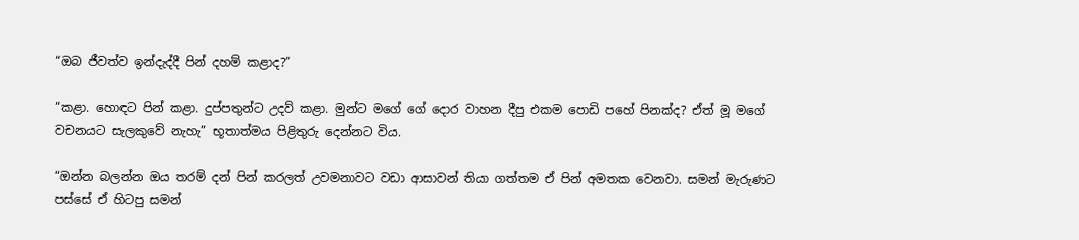“ඔබ ජීවත්ව ඉන්දැද්දී පින් දහම් කළාද?”

“කළා. හොඳට පින් කළා. දුප්පතුන්ට උදව් කළා. මුන්ට මගේ ගේ දොර වාහන දීපු එකම පොඩි පහේ පිනක්ද? ඒත් මූ මගේ වචනයට සැලකුවේ නැහැ” භූතාත්මය පිළිතුරු දෙන්නට විය.

“ඔන්න බලන්න ඔය තරම් දන් පින් කරලත් උවමනාවට වඩා ආසාවන් තියා ගත්තම ඒ පින් අමතක වෙනවා. සමන් මැරුණට පස්සේ ඒ හිටපු සමන්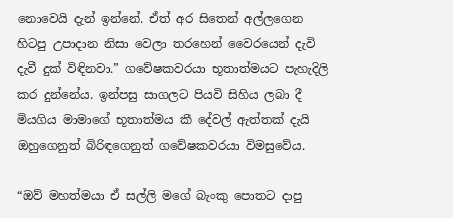නොවෙයි දැන් ඉන්නේ. ඒත් අර සිතෙන් අල්ලගෙන හිටපු උපාදාන නිසා වෙලා තරහෙන් වෛරයෙන් දැවි දැවී දුක් විඳිනවා.” ගවේෂකවරයා භූතාත්මයට පැහැදිලි කර දුන්නේය. ඉන්පසු සාගලට පියවි සිහිය ලබා දී මියගිය මාමාගේ භූතාත්මය කී දේවල් ඇත්තක් දැයි ඔහුගෙනුත් බිරිඳගෙනුත් ගවේෂකවරයා විමසුවේය.

“ඔව් මහත්මයා ඒ සල්ලි මගේ බැංකු පොතට දාපු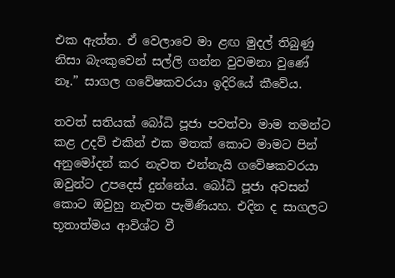එක ඇත්ත. ඒ වෙලාවෙ මා ළඟ මුදල් තිබුණු නිසා බැංකුවෙන් සල්ලි ගන්න වුවමනා වුණේ නෑ.” සාගල ගවේෂකවරයා ඉදිරියේ කීවේය.

තවත් සතියක් බෝධි පූජා පවත්වා මාම තමන්ට කළ උදව් එකින් එක මතක් කොට මාමට පින් අනුමෝදන් කර නැවත එන්නැයි ගවේෂකවරයා ඔවුන්ට උපදෙස් දුන්නේය. බෝධි පූජා අවසන් කොට ඔවුහු නැවත පැමිණියහ. එදින ද සාගලට භූතාත්මය ආවිශ්ට වී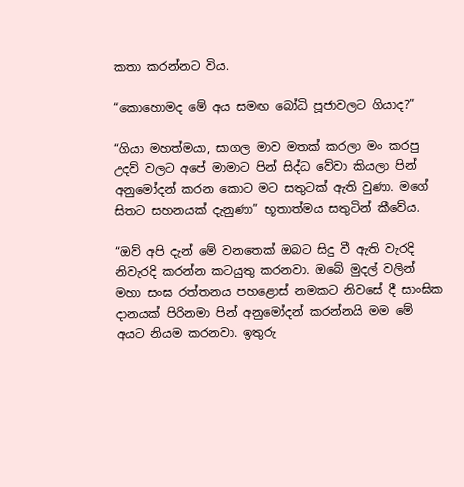කතා කරන්නට විය.

“කොහොමද මේ අය සමඟ බෝධි පූජාවලට ගියාද?”

“ගියා මහත්මයා, සාගල මාව මතක් කරලා මං කරපු උදව් වලට අපේ මාමාට පින් සිද්ධ වේවා කියලා පින් අනුමෝදන් කරන කොට මට සතුටක් ඇති වුණා. මගේ සිතට සහනයක් දැනුණා” භූතාත්මය සතුටින් කීවේය.

“ඔව් අපි දැන් මේ වනතෙක් ඔබට සිදු වී ඇති වැරදි නිවැරදි කරන්න කටයුතු කරනවා. ඔබේ මුදල් වලින් මහා සංඝ රත්තනය පහළොස් නමකට නිවසේ දී සාංඝික දානයක් පිරිනමා පින් අනුමෝදන් කරන්නයි මම මේ අයට නියම කරනවා. ඉතුරු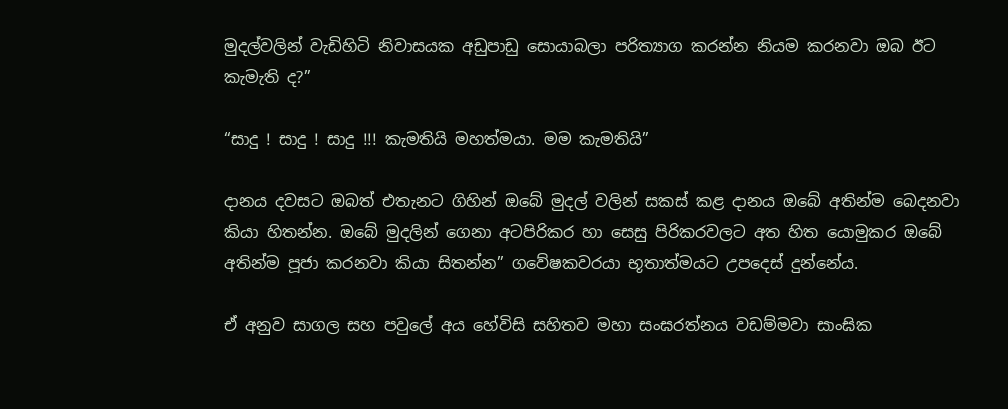මුදල්වලින් වැඩිහිටි නිවාසයක අඩුපාඩු සොයාබලා පරිත්‍යාග කරන්න නියම කරනවා ඔබ ඊට කැමැති ද?”

“සාදු ! සාදු ! සාදු !!! කැමතියි මහත්මයා. මම කැමතියි”

දානය දවසට ඔබත් එතැනට ගිහින් ඔබේ මුදල් වලින් සකස් කළ දානය ඔබේ අතින්ම බෙදනවා කියා හිතන්න. ඔබේ මුදලින් ගෙනා අටපිරිකර හා සෙසු පිරිකරවලට අත හිත යොමුකර ඔබේ අතින්ම පූජා කරනවා කියා සිතන්න” ගවේෂකවරයා භූතාත්මයට උපදෙස් දුන්නේය.

ඒ අනුව සාගල සහ පවුලේ අය හේවිසි සහිතව මහා සංඝරත්නය වඩම්මවා සාංඝික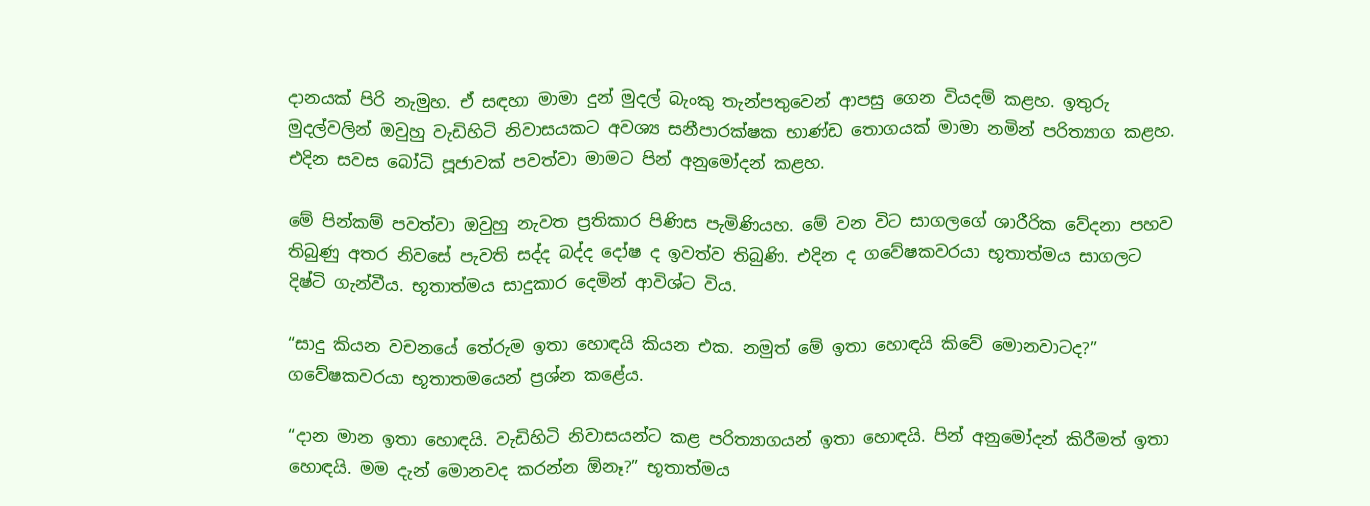දානයක් පිරි නැමුහ. ඒ සඳහා මාමා දුන් මුදල් බැංකු තැන්පතුවෙන් ආපසු ගෙන වියදම් කළහ. ඉතුරු මුදල්වලින් ඔවුහු වැඩිහිටි නිවාසයකට අවශ්‍ය සනීපාරක්ෂක භාණ්ඩ තොගයක් මාමා නමින් පරිත්‍යාග කළහ. එදින සවස බෝධි පූජාවක් පවත්වා මාමට පින් අනුමෝදන් කළහ.

මේ පින්කම් පවත්වා ඔවුහු නැවත ප්‍රතිකාර පිණිස පැමිණියහ. මේ වන විට සාගලගේ ශාරීරික වේදනා පහව තිබුණු අතර නිවසේ පැවති සද්ද බද්ද දෝෂ ද ඉවත්ව තිබුණි. එදින ද ගවේෂකවරයා භූතාත්මය සාගලට දිෂ්ටි ගැන්වීය. භූතාත්මය සාදුකාර දෙමින් ආවිශ්ට විය.

“සාදු කියන වචනයේ තේරුම ඉතා හොඳයි කියන එක. නමුත් මේ ඉතා හොඳයි කිවේ මොනවාටද?” ගවේෂකවරයා භූතාතමයෙන් ප්‍රශ්න කළේය.

“දාන මාන ඉතා හොඳයි. වැඩිහිටි නිවාසයන්ට කළ පරිත්‍යාගයන් ඉතා හොඳයි. පින් අනුමෝදන් කිරීමත් ඉතා හොඳයි. මම දැන් මොනවද කරන්න ඕනෑ?” භූතාත්මය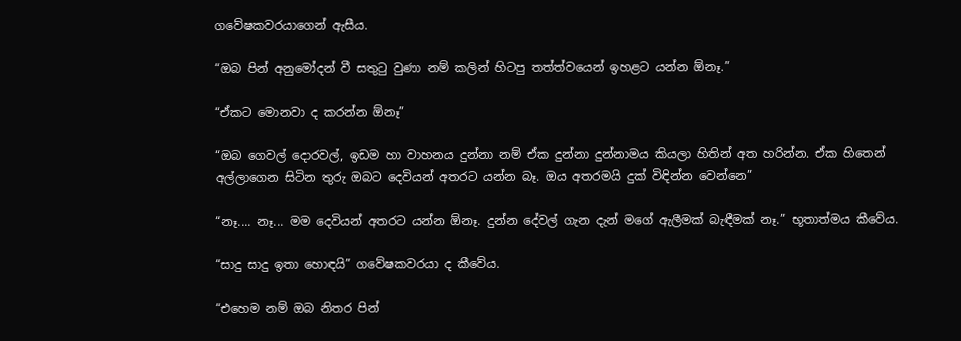ගවේෂකවරයාගෙන් ඇසීය.

“ඔබ පින් අනුමෝදන් වී සතුටු වුණා නම් කලින් හිටපු තත්ත්වයෙන් ඉහළට යන්න ඕනෑ.”

“ඒකට මොනවා ද කරන්න ඕනෑ”

“ඔබ ගෙවල් දොරවල්, ඉඩම හා වාහනය දුන්නා නම් ඒක දුන්නා දුන්නාමය කියලා හිතින් අත හරින්න. ඒක හිතෙන් අල්ලාගෙන සිටින තුරු ඔබට දෙවියන් අතරට යන්න බෑ. ඔය අතරමයි දුක් විඳින්න වෙන්නෙ”

“නෑ.... නෑ... මම දෙවියන් අතරට යන්න ඕනෑ. දුන්න දේවල් ගැන දැන් මගේ ඇලීමක් බැඳීමක් නෑ.” භූතාත්මය කීවේය.

“සාදු සාදු ඉතා හොඳයි” ගවේෂකවරයා ද කීවේය.

“එහෙම නම් ඔබ නිතර පින්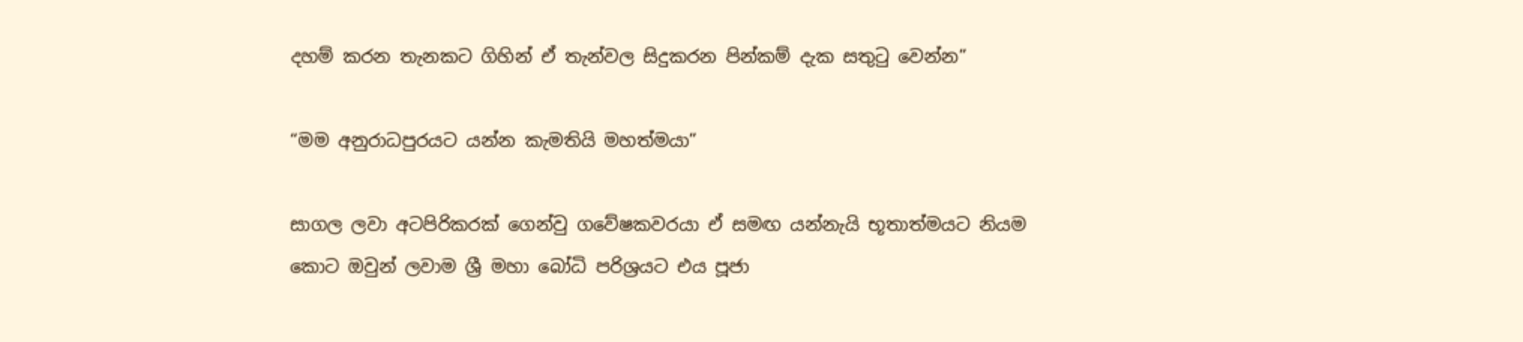දහම් කරන තැනකට ගිහින් ඒ තැන්වල සිදුකරන පින්කම් දැක සතුටු වෙන්න”

“මම අනුරාධපුරයට යන්න කැමතියි මහත්මයා”

සාගල ලවා අටපිරිකරක් ගෙන්වු ගවේෂකවරයා ඒ සමඟ යන්නැයි භූතාත්මයට නියම කොට ඔවුන් ලවාම ශ්‍රී මහා බෝධි පරිශ්‍රයට එය පූජා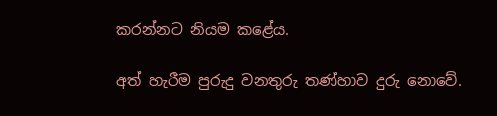කරන්නට නියම කළේය.

අත් හැරීම පුරුදු වනතුරු තණ්හාව දුරු නොවේ.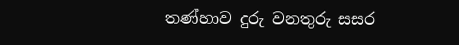තණ්හාව දුරු වනතුරු සසර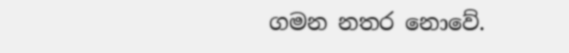ගමන නතර නොවේ.